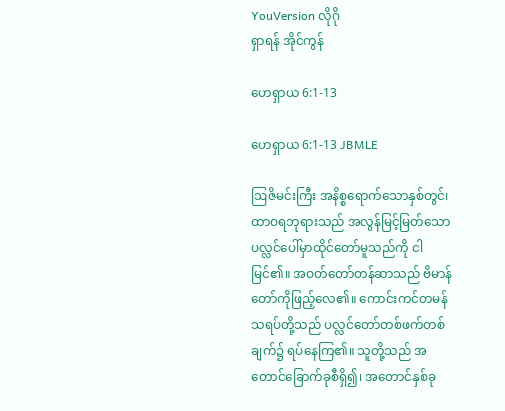YouVersion လိုဂို
ရှာရန် အိုင်ကွန်

ဟေရှာယ 6:1-13

ဟေရှာယ 6:1-13 JBMLE

ဩဇိမင်းကြီး အနိစ္စရောက်သောနှစ်တွင်၊ ထာဝရဘုရားသည် အလွန်မြင့်မြတ်သော ပလ္လင်ပေါ်မှာထိုင်တော်မူသည်ကို ငါမြင်၏။ အဝတ်တော်တန်ဆာသည် ဗိမာန်တော်ကိုဖြည့်လေ၏။ ကောင်းကင်တမန်သရပ်တို့သည် ပလ္လင်တော်တစ်ဖက်တစ်ချက်၌ ရပ်နေကြ၏။ သူတို့သည် အတောင်ခြောက်ခုစီရှိ၍၊ အတောင်နှစ်ခု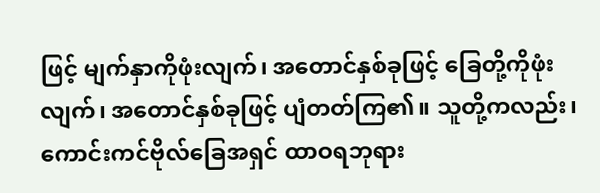ဖြင့် မျက်နှာကိုဖုံးလျက်၊ အတောင်နှစ်ခုဖြင့် ခြေတို့ကိုဖုံးလျက်၊ အတောင်နှစ်ခုဖြင့် ပျံတတ်ကြ၏။ သူတို့ကလည်း၊ ကောင်းကင်ဗိုလ်ခြေအရှင် ထာဝရဘုရား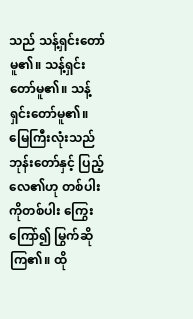သည် သန့်ရှင်းတော်မူ၏။ သန့်ရှင်းတော်မူ၏။ သန့်ရှင်းတော်မူ၏။ မြေကြီးလုံးသည် ဘုန်းတော်နှင့် ပြည့်လေ၏ဟု တစ်ပါးကိုတစ်ပါး ကြွေးကြော်၍ မြွက်ဆိုကြ၏။ ထို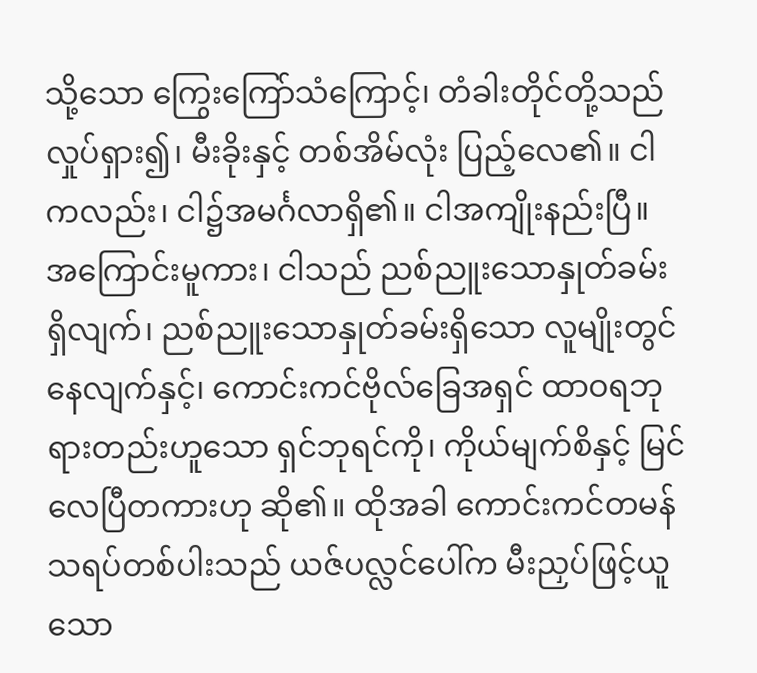သို့သော ကြွေးကြော်သံကြောင့်၊ တံခါးတိုင်တို့သည် လှုပ်ရှား၍၊ မီးခိုးနှင့် တစ်အိမ်လုံး ပြည့်လေ၏။ ငါကလည်း၊ ငါ၌အမင်္ဂလာရှိ၏။ ငါအကျိုးနည်းပြီ။ အကြောင်းမူကား၊ ငါသည် ညစ်ညူးသောနှုတ်ခမ်းရှိလျက်၊ ညစ်ညူးသောနှုတ်ခမ်းရှိသော လူမျိုးတွင်နေလျက်နှင့်၊ ကောင်းကင်ဗိုလ်ခြေအရှင် ထာဝရဘုရားတည်းဟူသော ရှင်ဘုရင်ကို၊ ကိုယ်မျက်စိနှင့် မြင်လေပြီတကားဟု ဆို၏။ ထိုအခါ ကောင်းကင်တမန်သရပ်တစ်ပါးသည် ယဇ်ပလ္လင်ပေါ်က မီးညှပ်ဖြင့်ယူသော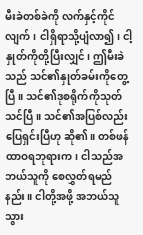မီးခဲတစ်ခဲကို လက်နှင့်ကိုင်လျက်၊ ငါရှိရာသို့ပျံလာ၍၊ ငါ့နှုတ်ကိုတို့ပြီးလျှင်၊ ဤမီးခဲသည် သင်၏နှုတ်ခမ်းကိုတွေ့ပြီ။ သင်၏ဒုစရိုက်ကိုသုတ်သင်ပြီ။ သင်၏အပြစ်လည်း ပြေရှင်းပြီဟု ဆို၏။ တစ်ဖန် ထာဝရဘုရားက၊ ငါသည်အဘယ်သူကို စေလွှတ်ရမည်နည်း။ ငါတို့အဖို့ အဘယ်သူသွား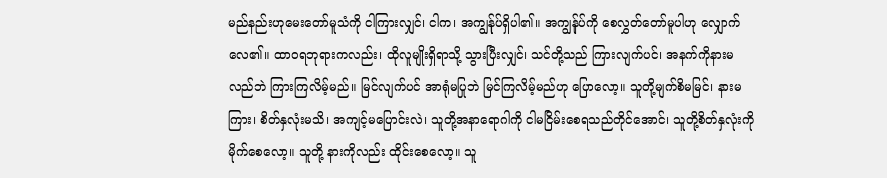မည်နည်းဟုမေးတော်မူသံကို ငါကြားလျှင်၊ ငါက၊ အကျွန်ုပ်ရှိပါ၏။ အကျွန်ုပ်ကို စေလွှတ်တော်မူပါဟု လျှောက်လေ၏။ ထာဝရဘုရားကလည်း၊ ထိုလူမျိုးရှိရာသို့ သွားပြီးလျှင်၊ သင်တို့သည် ကြားလျက်ပင်၊ အနက်ကိုနားမလည်ဘဲ ကြားကြလိမ့်မည်။ မြင်လျက်ပင် အာရုံမပြုဘဲ မြင်ကြလိမ့်မည်ဟု ပြောလော့။ သူတို့မျက်စိမမြင်၊ နားမကြား၊ စိတ်နှလုံးမသိ၊ အကျင့်မပြောင်းလဲ၊ သူတို့အနာရောဂါကို ငါမငြိမ်းစေရသည်တိုင်အောင်၊ သူတို့စိတ်နှလုံးကို မိုက်စေလော့။ သူတို့ နားကိုလည်း ထိုင်းစေလော့။ သူ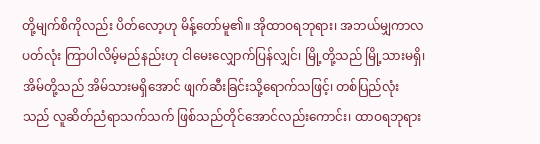တို့မျက်စိကိုလည်း ပိတ်လော့ဟု မိန့်တော်မူ၏။ အိုထာဝရဘုရား၊ အဘယ်မျှကာလပတ်လုံး ကြာပါလိမ့်မည်နည်းဟု ငါမေးလျှောက်ပြန်လျှင်၊ မြို့တို့သည် မြို့သားမရှိ၊ အိမ်တို့သည် အိမ်သားမရှိအောင် ဖျက်ဆီးခြင်းသို့ရောက်သဖြင့်၊ တစ်ပြည်လုံးသည် လူဆိတ်ညံရာသက်သက် ဖြစ်သည်တိုင်အောင်လည်းကောင်း၊ ထာဝရဘုရား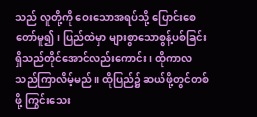သည် လူတို့ကို ဝေးသောအရပ်သို့ ပြောင်းစေတော်မူ၍၊ ပြည်ထဲမှာ များစွာသောစွန့်ပစ်ခြင်း ရှိသည်တိုင်အောင်လည်းကောင်း၊ ထိုကာလသည်ကြာလိမ့်မည်။ ထိုပြည်၌ ဆယ်ဖို့တွင်တစ်ဖို့ ကြွင်းသေး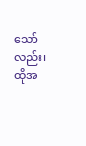သော်လည်း၊ ထိုအ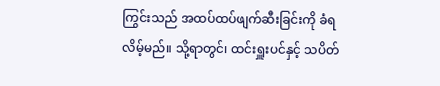ကြွင်းသည် အထပ်ထပ်ဖျက်ဆီးခြင်းကို ခံရလိမ့်မည်။ သို့ရာတွင်၊ ထင်းရှူးပင်နှင့် သပိတ်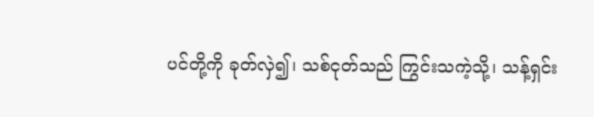ပင်တို့ကို ခုတ်လှဲ၍၊ သစ်ငုတ်သည် ကြွင်းသကဲ့သို့၊ သန့်ရှင်း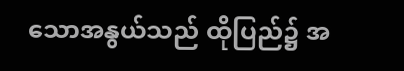သောအနွယ်သည် ထိုပြည်၌ အ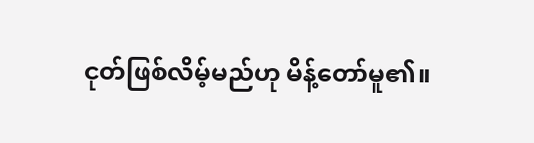ငုတ်ဖြစ်လိမ့်မည်ဟု မိန့်တော်မူ၏။